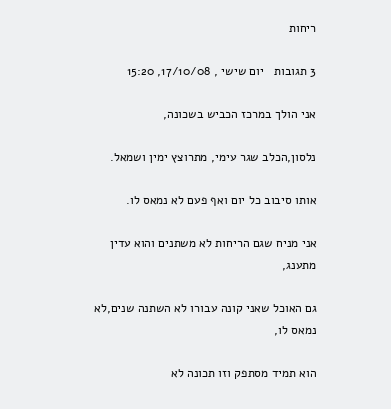ריחות

3 תגובות   יום שישי , 17/10/08, 15:20

אני הולך במרכז הכביש בשכונה,

נלסון,הכלב שגר עימי, מתרוצץ ימין ושמאל.

אותו סיבוב כל יום ואף פעם לא נמאס לו.

אני מניח שגם הריחות לא משתנים והוא עדין מתענג,

גם האוכל שאני קונה עבורו לא השתנה שנים,לא נמאס לו,

הוא תמיד מסתפק וזו תכונה לא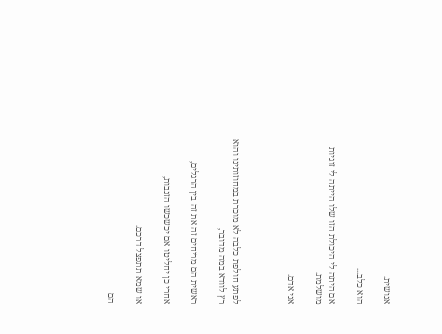אנושית.

הוא כלב...

אם היתה לי היכולת הזו שלו הייתה לי זוגיות מושלמת.

אני אדם.



לפתע חולפת כלבה לא מוכרת במחוזותינו והוא רץ לוודא במה מדובר,

ראשית הם מריחים זה את זה בין הרגלים,

אחרי כן יחליטו אם יכשכשו הזנבות,

או שמא תתפצל דרכם.

הם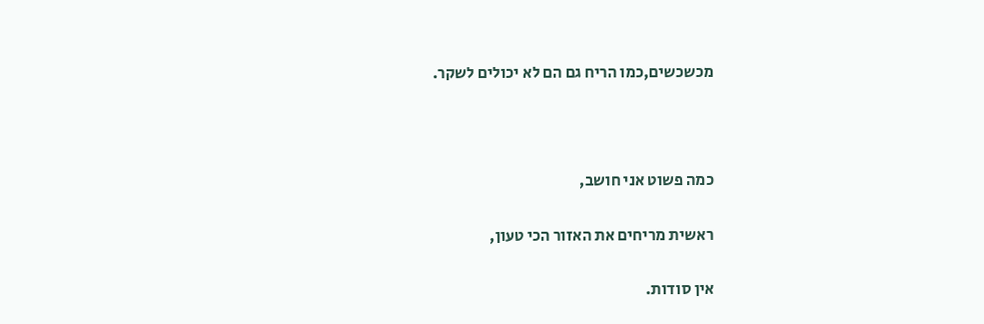מכשכשים,כמו הריח גם הם לא יכולים לשקר.



כמה פשוט אני חושב,

ראשית מריחים את האזור הכי טעון,

אין סודות.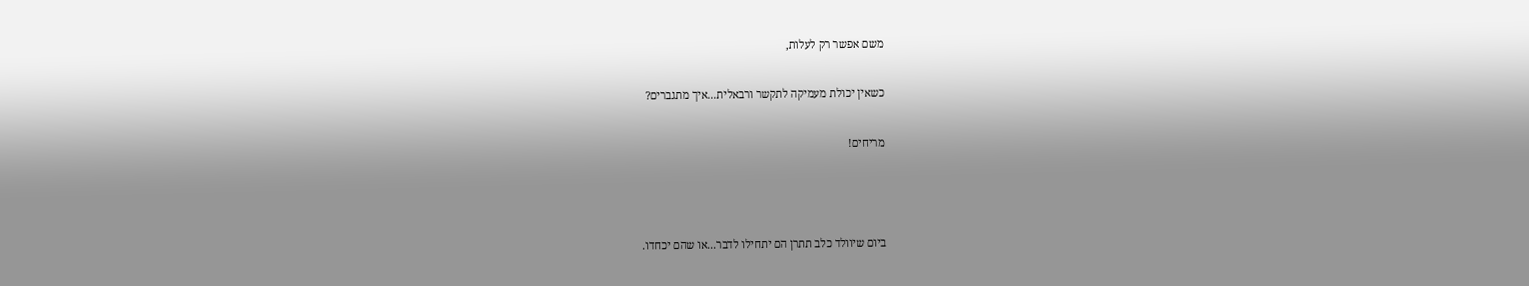משם אפשר רק לעלות,

כשאין יכולת מעמיקה לתקשר ורבאלית...איך מתגברים?

מריחים!



ביום שיוולד כלב תתרן הם יתחילו לדבר...או שהם יכחדו.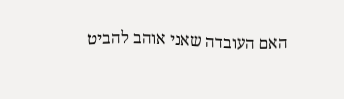האם העובדה שאני אוהב להביט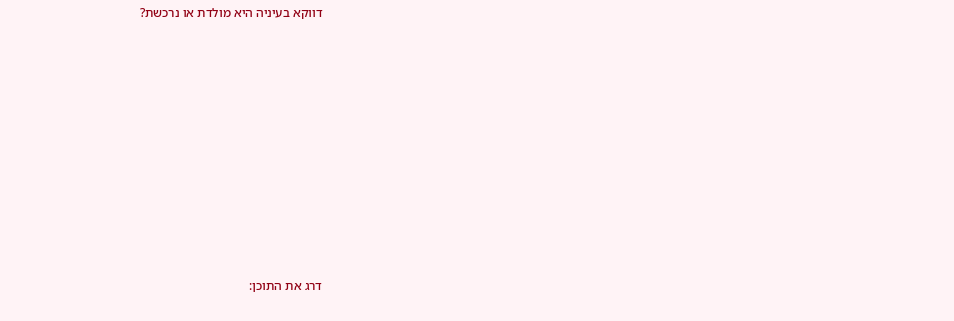דווקא בעיניה היא מולדת או נרכשת?











דרג את התוכן: